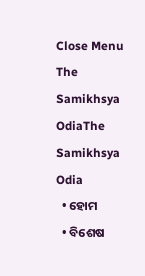Close Menu
The Samikhsya OdiaThe Samikhsya Odia
  • ହୋମ
  • ବିଶେଷ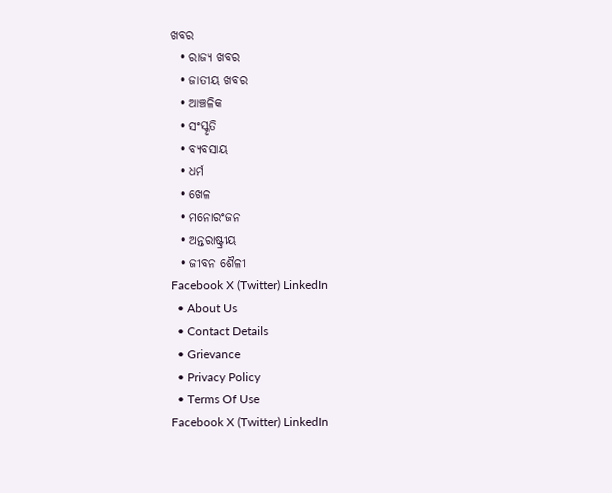ଖବର
  • ରାଜ୍ୟ ଖବର
  • ଜାତୀୟ ଖବର
  • ଆଞ୍ଚଳିକ
  • ସଂସ୍କୃତି
  • ବ୍ୟବସାୟ
  • ଧର୍ମ
  • ଖେଳ
  • ମନୋରଂଜନ
  • ଅନ୍ତରାଷ୍ଟ୍ରୀୟ
  • ଜୀବନ ଶୈଳୀ
Facebook X (Twitter) LinkedIn
  • About Us
  • Contact Details
  • Grievance
  • Privacy Policy
  • Terms Of Use
Facebook X (Twitter) LinkedIn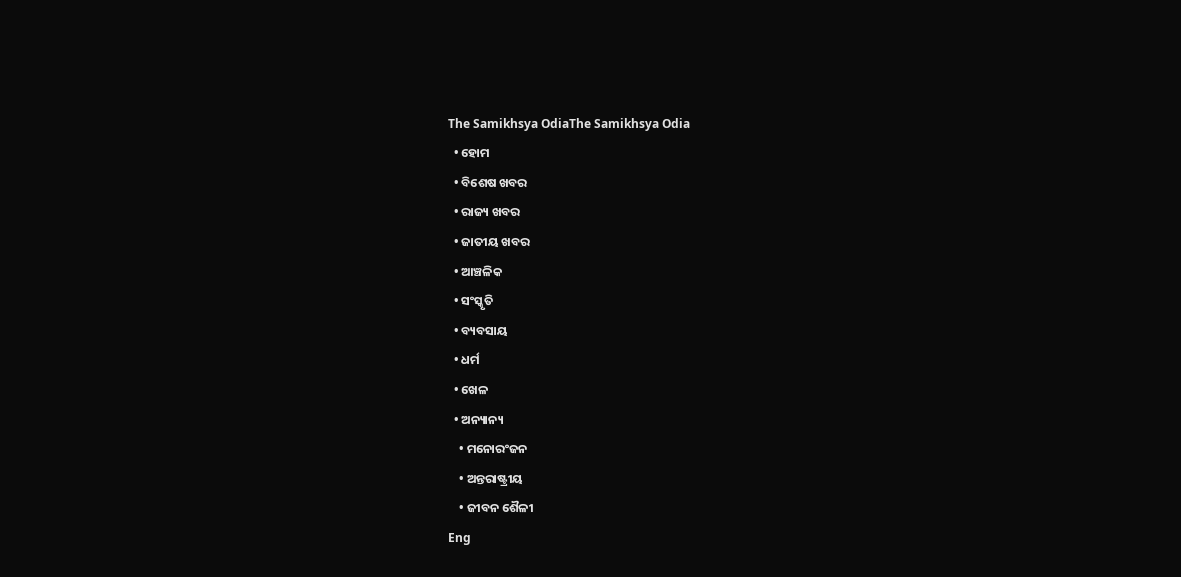The Samikhsya OdiaThe Samikhsya Odia
  • ହୋମ
  • ବିଶେଷ ଖବର
  • ରାଜ୍ୟ ଖବର
  • ଜାତୀୟ ଖବର
  • ଆଞ୍ଚଳିକ
  • ସଂସ୍କୃତି
  • ବ୍ୟବସାୟ
  • ଧର୍ମ
  • ଖେଳ
  • ଅନ୍ୟାନ୍ୟ
    • ମନୋରଂଜନ
    • ଅନ୍ତରାଷ୍ଟ୍ରୀୟ
    • ଜୀବନ ଶୈଳୀ
Eng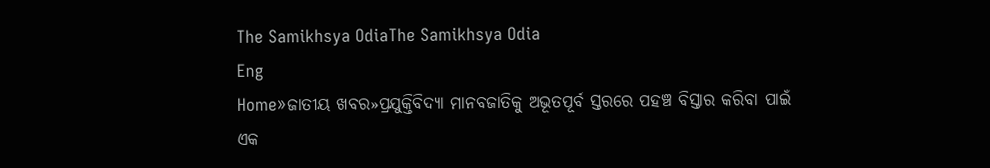The Samikhsya OdiaThe Samikhsya Odia
Eng
Home»ଜାତୀୟ ଖବର»ପ୍ରଯୁକ୍ତିବିଦ୍ୟା ମାନବଜାତିକୁ ଅଭୂତପୂର୍ବ ସ୍ତରରେ ପହଞ୍ଚ ବିସ୍ତାର କରିବା ପାଇଁ ଏକ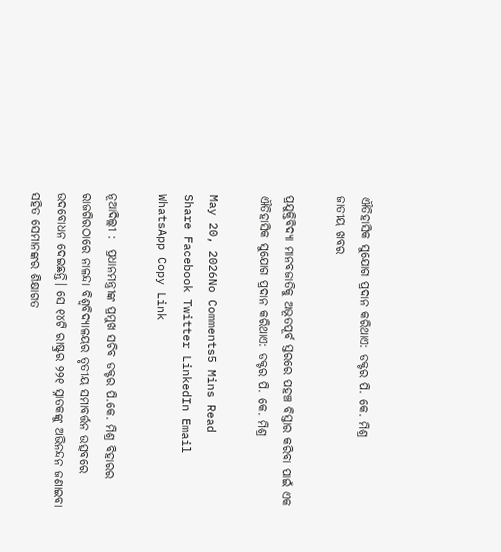ଐତିହାସିକ ସୁଯୋଗ ପ୍ରଦାନ କରିଥାଏ: ଡକ୍ଟର ପି. କେ. ମିଶ୍ର
ଜାତୀୟ ଖବର

ପ୍ରଯୁକ୍ତିବିଦ୍ୟା ମାନବଜାତିକୁ ଅଭୂତପୂର୍ବ ସ୍ତରରେ ପହଞ୍ଚ ବିସ୍ତାର କରିବା ପାଇଁ ଏକ ଐତିହାସିକ ସୁଯୋଗ ପ୍ରଦାନ କରିଥାଏ: ଡକ୍ଟର ପି. କେ. ମିଶ୍ର

May 20, 2026No Comments5 Mins Read
Share Facebook Twitter LinkedIn Email WhatsApp Copy Link

ନୂଆଦିଲ୍ଲୀ :  ପ୍ରଧାନମନ୍ତ୍ରୀଙ୍କ ପ୍ରମୁଖ ସଚିବ ଡକ୍ଟର ପି.କେ. ମିଶ୍ର ବିହାରର ରାଜଗିରଠାରେ ନାଳନ୍ଦା ବିଶ୍ୱବିଦ୍ୟାଳୟର ତୃତୀୟ ସମାବର୍ତ୍ତନ ଉତ୍ସବରେ ଉଦବୋଧନ ଦେଇଛନ୍ତି। ସେ ୧୪ଟି ରାଷ୍ଟ୍ରର ୨୨୧ ସ୍ନାତକଙ୍କୁ ଅଭିନନ୍ଦନ ଜଣାଇବା ସହିତ ସେମାନଙ୍କର ଶିକ୍ଷାଗତ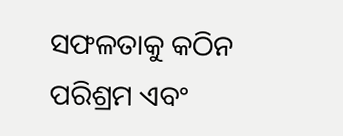ସଫଳତାକୁ କଠିନ ପରିଶ୍ରମ ଏବଂ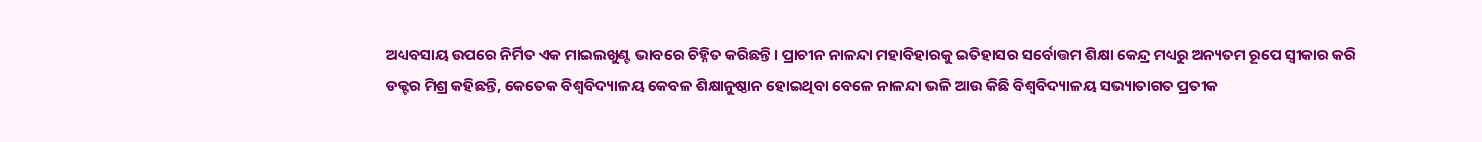ଅଧ୍ୟବସାୟ ଉପରେ ନିର୍ମିତ ଏକ ମାଇଲଖୁଣ୍ଟ ଭାବରେ ଚିହ୍ନିତ କରିଛନ୍ତି। ପ୍ରାଚୀନ ନାଳନ୍ଦା ମହାବିହାରକୁ ଇତିହାସର ସର୍ବୋତ୍ତମ ଶିକ୍ଷା କେନ୍ଦ୍ର ମଧ୍ୟରୁ ଅନ୍ୟତମ ରୂପେ ସ୍ୱୀକାର କରି ଡକ୍ଟର ମିଶ୍ର କହିଛନ୍ତି, କେତେକ ବିଶ୍ୱବିଦ୍ୟାଳୟ କେବଳ ଶିକ୍ଷାନୁଷ୍ଠାନ ହୋଇଥିବା ବେଳେ ନାଳନ୍ଦା ଭଳି ଆଉ କିଛି ବିଶ୍ୱବିଦ୍ୟାଳୟ ସଭ୍ୟାତାଗତ ପ୍ରତୀକ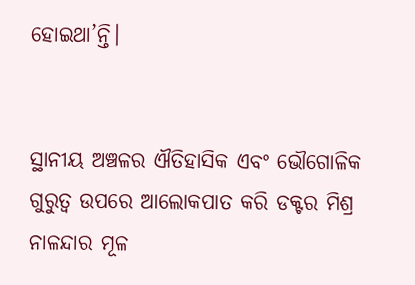ହୋଇଥା’ନ୍ତି।


ସ୍ଥାନୀୟ ଅଞ୍ଚଳର ଐତିହାସିକ ଏବଂ ଭୌଗୋଳିକ ଗୁରୁତ୍ୱ ଉପରେ ଆଲୋକପାତ କରି ଡକ୍ଟର ମିଶ୍ର ନାଳନ୍ଦାର ମୂଳ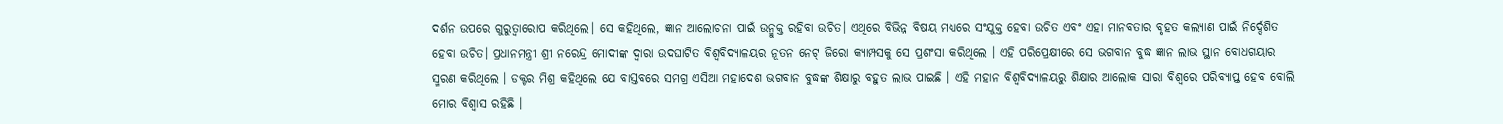ଦର୍ଶନ ଉପରେ ଗୁରୁତ୍ୱାରୋପ କରିଥିଲେ। ସେ କହିଥିଲେ, ଜ୍ଞାନ ଆଲୋଚନା ପାଇଁ ଉନ୍ମୁକ୍ତ ରହିବା ଉଚିତ। ଏଥିରେ ବିଭିନ୍ନ ବିଷୟ ମଧ୍ୟରେ ସଂଯୁକ୍ତ ହେବା ଉଚିତ ଏବଂ ଏହା ମାନବତାର ବୃହତ କଲ୍ୟାଣ ପାଇଁ ନିର୍ଦ୍ଦେଶିତ ହେବା ଉଚିତ। ପ୍ରଧାନମନ୍ତ୍ରୀ ଶ୍ରୀ ନରେନ୍ଦ୍ର ମୋଦୀଙ୍କ ଦ୍ୱାରା ଉଦଘାଟିତ ବିଶ୍ୱବିଦ୍ୟାଳୟର ନୂତନ ନେଟ୍ ଜିରୋ କ୍ୟାମ୍ପସକୁ ସେ ପ୍ରଶଂସା କରିଥିଲେ । ଏହି ପରିପ୍ରେକ୍ଷୀରେ ସେ ଭଗବାନ ବୁଦ୍ଧ ଜ୍ଞାନ ଲାଭ ସ୍ଥାନ ବୋଧଗୟାର ସ୍ମରଣ କରିଥିଲେ । ଡକ୍ଟର ମିଶ୍ର କହିଥିଲେ ଯେ ବାସ୍ତବରେ ସମଗ୍ର ଏସିଆ ମହାଦେଶ ଭଗବାନ ବୁଦ୍ଧଙ୍କ ଶିକ୍ଷାରୁ ବହୁତ ଲାଭ ପାଇଛି । ଏହି ମହାନ ବିଶ୍ୱବିଦ୍ୟାଳୟରୁ ଶିକ୍ଷାର ଆଲୋକ ସାରା ବିଶ୍ୱରେ ପରିବ୍ୟାପ୍ତ ହେବ ବୋଲି ମୋର ବିଶ୍ୱାସ ରହିଛି ।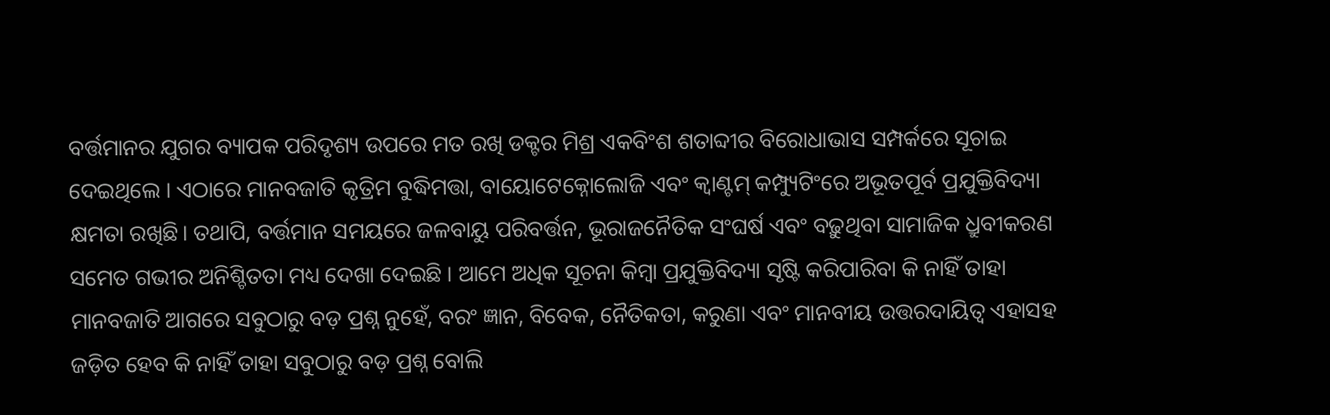ବର୍ତ୍ତମାନର ଯୁଗର ବ୍ୟାପକ ପରିଦୃଶ୍ୟ ଉପରେ ମତ ରଖି ଡକ୍ଟର ମିଶ୍ର ଏକବିଂଶ ଶତାବ୍ଦୀର ବିରୋଧାଭାସ ସମ୍ପର୍କରେ ସୂଚାଇ ଦେଇଥିଲେ । ଏଠାରେ ମାନବଜାତି କୃତ୍ରିମ ବୁଦ୍ଧିମତ୍ତା, ବାୟୋଟେକ୍ନୋଲୋଜି ଏବଂ କ୍ୱାଣ୍ଟମ୍ କମ୍ପ୍ୟୁଟିଂରେ ଅଭୂତପୂର୍ବ ପ୍ରଯୁକ୍ତିବିଦ୍ୟା କ୍ଷମତା ରଖିଛି। ତଥାପି, ବର୍ତ୍ତମାନ ସମୟରେ ଜଳବାୟୁ ପରିବର୍ତ୍ତନ, ଭୂରାଜନୈତିକ ସଂଘର୍ଷ ଏବଂ ବଢ଼ୁଥିବା ସାମାଜିକ ଧ୍ରୁବୀକରଣ ସମେତ ଗଭୀର ଅନିଶ୍ଚିତତା ମଧ୍ୟ ଦେଖା ଦେଇଛି । ଆମେ ଅଧିକ ସୂଚନା କିମ୍ବା ପ୍ରଯୁକ୍ତିବିଦ୍ୟା ସୃଷ୍ଟି କରିପାରିବା କି ନାହିଁ ତାହା ମାନବଜାତି ଆଗରେ ସବୁଠାରୁ ବଡ଼ ପ୍ରଶ୍ନ ନୁହେଁ, ବରଂ ଜ୍ଞାନ, ବିବେକ, ନୈତିକତା, କରୁଣା ଏବଂ ମାନବୀୟ ଉତ୍ତରଦାୟିତ୍ୱ ଏହାସହ ଜଡ଼ିତ ହେବ କି ନାହିଁ ତାହା ସବୁଠାରୁ ବଡ଼ ପ୍ରଶ୍ନ ବୋଲି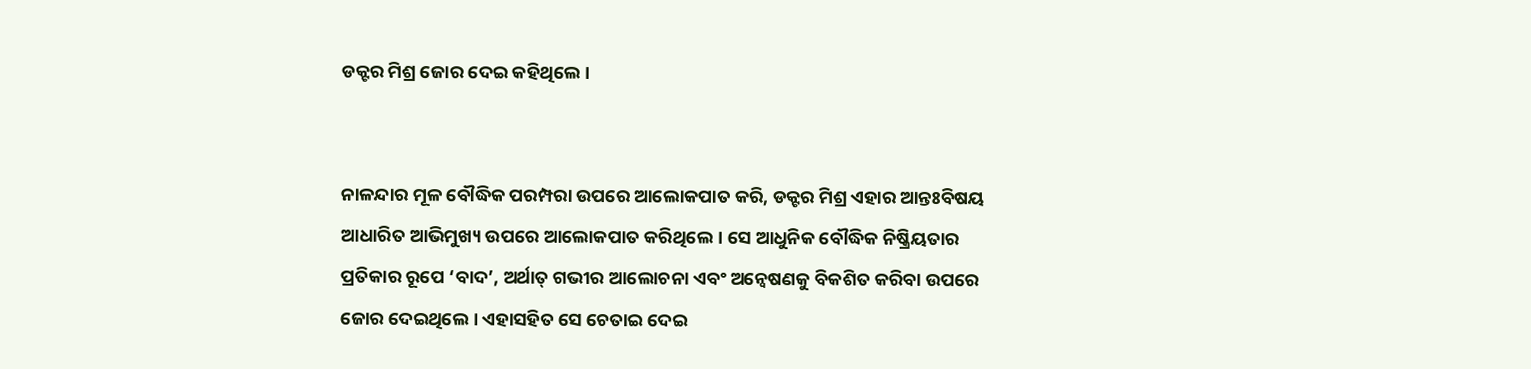ଡକ୍ଟର ମିଶ୍ର ଜୋର ଦେଇ କହିଥିଲେ ।


ନାଳନ୍ଦାର ମୂଳ ବୌଦ୍ଧିକ ପରମ୍ପରା ଉପରେ ଆଲୋକପାତ କରି, ଡକ୍ଟର ମିଶ୍ର ଏହାର ଆନ୍ତଃବିଷୟ ଆଧାରିତ ଆଭିମୁଖ୍ୟ ଉପରେ ଆଲୋକପାତ କରିଥିଲେ। ସେ ଆଧୁନିକ ବୌଦ୍ଧିକ ନିଷ୍କ୍ରିୟତାର ପ୍ରତିକାର ରୂପେ ‘ବାଦ’, ଅର୍ଥାତ୍ ଗଭୀର ଆଲୋଚନା ଏବଂ ଅନ୍ୱେଷଣକୁ ବିକଶିତ କରିବା ଉପରେ ଜୋର ଦେଇଥିଲେ । ଏହାସହିତ ସେ ଚେତାଇ ଦେଇ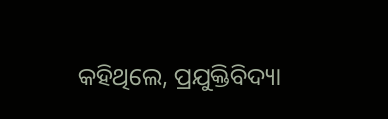କହିଥିଲେ, ପ୍ରଯୁକ୍ତିବିଦ୍ୟା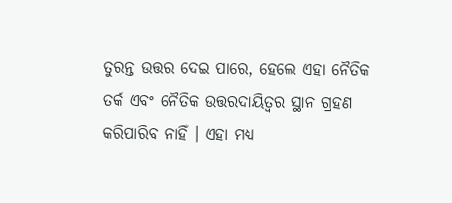ତୁରନ୍ତ ଉତ୍ତର ଦେଇ ପାରେ, ହେଲେ ଏହା ନୈତିକ ତର୍କ ଏବଂ ନୈତିକ ଉତ୍ତରଦାୟିତ୍ୱର ସ୍ଥାନ ଗ୍ରହଣ କରିପାରିବ ନାହିଁ । ଏହା ମଧ୍ୟ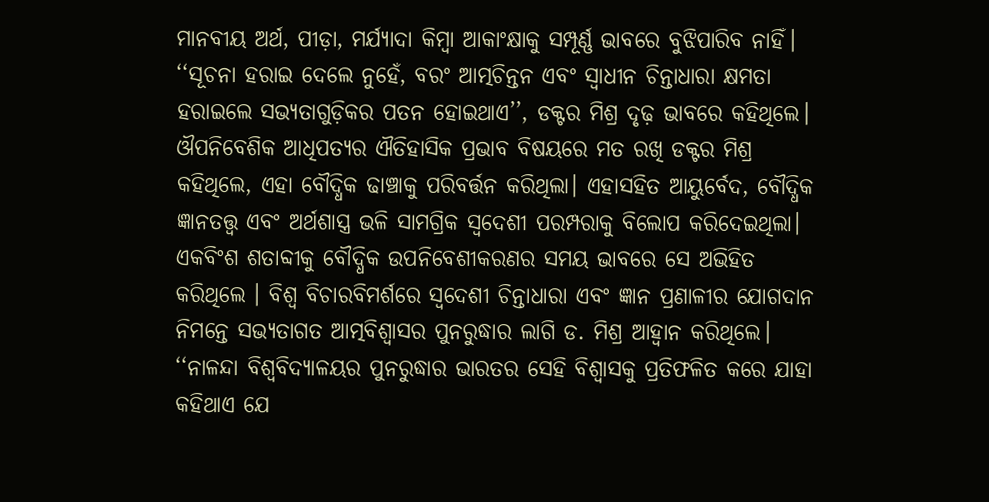ମାନବୀୟ ଅର୍ଥ, ପୀଡ଼ା, ମର୍ଯ୍ୟାଦା କିମ୍ବା ଆକାଂକ୍ଷାକୁ ସମ୍ପୂର୍ଣ୍ଣ ଭାବରେ ବୁଝିପାରିବ ନାହିଁ। ‘‘ସୂଚନା ହରାଇ ଦେଲେ ନୁହେଁ, ବରଂ ଆତ୍ମଚିନ୍ତନ ଏବଂ ସ୍ୱାଧୀନ ଚିନ୍ତାଧାରା କ୍ଷମତା ହରାଇଲେ ସଭ୍ୟତାଗୁଡ଼ିକର ପତନ ହୋଇଥାଏ’’, ଡକ୍ଟର ମିଶ୍ର ଦୃଢ଼ ଭାବରେ କହିଥିଲେ।
ଔପନିବେଶିକ ଆଧିପତ୍ୟର ଐତିହାସିକ ପ୍ରଭାବ ବିଷୟରେ ମତ ରଖି ଡକ୍ଟର ମିଶ୍ର କହିଥିଲେ, ଏହା ବୌଦ୍ଧିକ ଢାଞ୍ଚାକୁ ପରିବର୍ତ୍ତନ କରିଥିଲା। ଏହାସହିତ ଆୟୁର୍ବେଦ, ବୌଦ୍ଧିକ ଜ୍ଞାନତତ୍ତ୍ୱ ଏବଂ ଅର୍ଥଶାସ୍ତ୍ର ଭଳି ସାମଗ୍ରିକ ସ୍ୱଦେଶୀ ପରମ୍ପରାକୁ ବିଲୋପ କରିଦେଇଥିଲା। ଏକବିଂଶ ଶତାବ୍ଦୀକୁ ବୌଦ୍ଧିକ ଉପନିବେଶୀକରଣର ସମୟ ଭାବରେ ସେ ଅଭିହିତ କରିଥିଲେ । ବିଶ୍ୱ ବିଚାରବିମର୍ଶରେ ସ୍ୱଦେଶୀ ଚିନ୍ତାଧାରା ଏବଂ ଜ୍ଞାନ ପ୍ରଣାଳୀର ଯୋଗଦାନ ନିମନ୍ତେ ସଭ୍ୟତାଗତ ଆତ୍ମବିଶ୍ୱାସର ପୁନରୁଦ୍ଧାର ଲାଗି ଡ. ମିଶ୍ର ଆହ୍ୱାନ କରିଥିଲେ। ‘‘ନାଳନ୍ଦା ବିଶ୍ୱବିଦ୍ୟାଳୟର ପୁନରୁଦ୍ଧାର ଭାରତର ସେହି ବିଶ୍ୱାସକୁ ପ୍ରତିଫଳିତ କରେ ଯାହା କହିଥାଏ ଯେ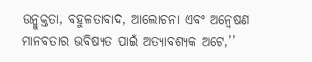ଉନ୍ମୁକ୍ତତା, ବହୁଳତାବାଦ, ଆଲୋଚନା ଏବଂ ଅନ୍ୱେଷଣ ମାନବତାର ଭବିଷ୍ୟତ ପାଇଁ ଅତ୍ୟାବଶ୍ୟକ ଅଟେ,’’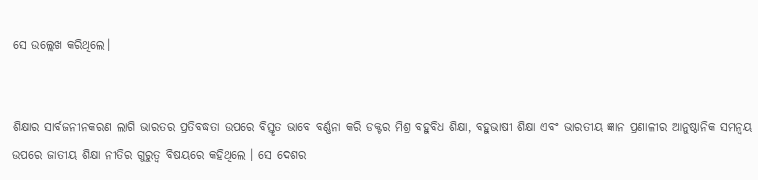ସେ ଉଲ୍ଲେଖ କରିଥିଲେ।


ଶିକ୍ଷାର ସାର୍ବଜନୀନକରଣ ଲାଗି ଭାରତର ପ୍ରତିବଦ୍ଧତା ଉପରେ ବିସ୍ତୃତ ଭାବେ ବର୍ଣ୍ଣନା କରି ଡକ୍ଟର ମିଶ୍ର ବହୁବିଧ ଶିକ୍ଷା, ବହୁଭାଷୀ ଶିକ୍ଷା ଏବଂ ଭାରତୀୟ ଜ୍ଞାନ ପ୍ରଣାଳୀର ଆନୁଷ୍ଠାନିକ ସମନ୍ୱୟ ଉପରେ ଜାତୀୟ ଶିକ୍ଷା ନୀତିର ଗୁରୁତ୍ୱ ବିଷୟରେ କହିଥିଲେ । ସେ ଦେଶର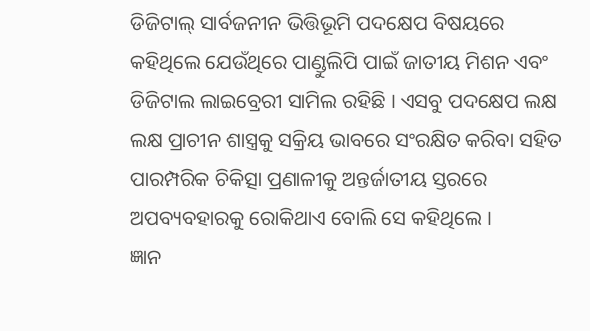ଡିଜିଟାଲ୍ ସାର୍ବଜନୀନ ଭିତ୍ତିଭୂମି ପଦକ୍ଷେପ ବିଷୟରେ କହିଥିଲେ ଯେଉଁଥିରେ ପାଣ୍ଡୁଲିପି ପାଇଁ ଜାତୀୟ ମିଶନ ଏବଂ ଡିଜିଟାଲ ଲାଇବ୍ରେରୀ ସାମିଲ ରହିଛି । ଏସବୁ ପଦକ୍ଷେପ ଲକ୍ଷ ଲକ୍ଷ ପ୍ରାଚୀନ ଶାସ୍ତ୍ରକୁ ସକ୍ରିୟ ଭାବରେ ସଂରକ୍ଷିତ କରିବା ସହିତ ପାରମ୍ପରିକ ଚିକିତ୍ସା ପ୍ରଣାଳୀକୁ ଅନ୍ତର୍ଜାତୀୟ ସ୍ତରରେ ଅପବ୍ୟବହାରକୁ ରୋକିଥାଏ ବୋଲି ସେ କହିଥିଲେ ।
ଜ୍ଞାନ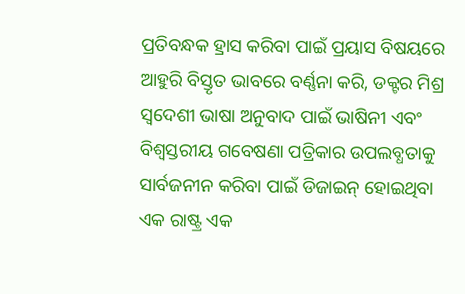ପ୍ରତିବନ୍ଧକ ହ୍ରାସ କରିବା ପାଇଁ ପ୍ରୟାସ ବିଷୟରେ ଆହୁରି ବିସ୍ତୃତ ଭାବରେ ବର୍ଣ୍ଣନା କରି, ଡକ୍ଟର ମିଶ୍ର ସ୍ୱଦେଶୀ ଭାଷା ଅନୁବାଦ ପାଇଁ ଭାଷିନୀ ଏବଂ ବିଶ୍ୱସ୍ତରୀୟ ଗବେଷଣା ପତ୍ରିକାର ଉପଲବ୍ଧତାକୁ ସାର୍ବଜନୀନ କରିବା ପାଇଁ ଡିଜାଇନ୍ ହୋଇଥିବା ଏକ ରାଷ୍ଟ୍ର ଏକ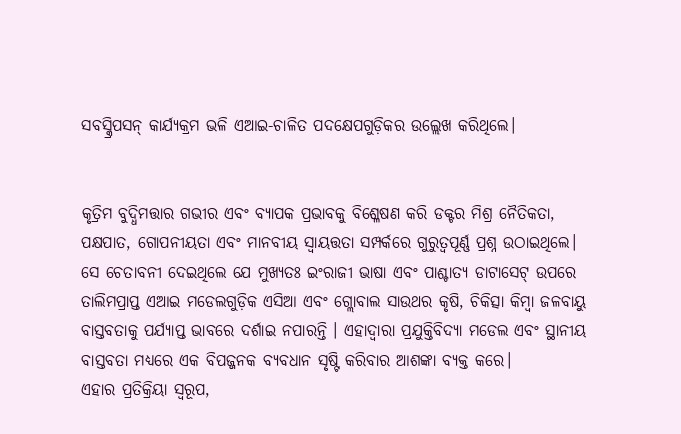ସବସ୍କ୍ରିପସନ୍ କାର୍ଯ୍ୟକ୍ରମ ଭଳି ଏଆଇ-ଚାଳିତ ପଦକ୍ଷେପଗୁଡ଼ିକର ଉଲ୍ଲେଖ କରିଥିଲେ।


କୃତ୍ରିମ ବୁଦ୍ଧିମତ୍ତାର ଗଭୀର ଏବଂ ବ୍ୟାପକ ପ୍ରଭାବକୁ ବିଶ୍ଳେଷଣ କରି ଡକ୍ଟର ମିଶ୍ର ନୈତିକତା, ପକ୍ଷପାତ, ଗୋପନୀୟତା ଏବଂ ମାନବୀୟ ସ୍ୱାୟତ୍ତତା ସମ୍ପର୍କରେ ଗୁରୁତ୍ୱପୂର୍ଣ୍ଣ ପ୍ରଶ୍ନ ଉଠାଇଥିଲେ। ସେ ଚେତାବନୀ ଦେଇଥିଲେ ଯେ ମୁଖ୍ୟତଃ ଇଂରାଜୀ ଭାଷା ଏବଂ ପାଶ୍ଚାତ୍ୟ ଡାଟାସେଟ୍ ଉପରେ ତାଲିମପ୍ରାପ୍ତ ଏଆଇ ମଡେଲଗୁଡ଼ିକ ଏସିଆ ଏବଂ ଗ୍ଲୋବାଲ ସାଉଥର କୃଷି, ଚିକିତ୍ସା କିମ୍ବା ଜଳବାୟୁ ବାସ୍ତବତାକୁ ପର୍ଯ୍ୟାପ୍ତ ଭାବରେ ଦର୍ଶାଇ ନପାରନ୍ତି । ଏହାଦ୍ୱାରା ପ୍ରଯୁକ୍ତିବିଦ୍ୟା ମଡେଲ ଏବଂ ସ୍ଥାନୀୟ ବାସ୍ତବତା ମଧ୍ୟରେ ଏକ ବିପଜ୍ଜନକ ବ୍ୟବଧାନ ସୃଷ୍ଟି କରିବାର ଆଶଙ୍କା ବ୍ୟକ୍ତ କରେ।
ଏହାର ପ୍ରତିକ୍ରିୟା ସ୍ୱରୂପ,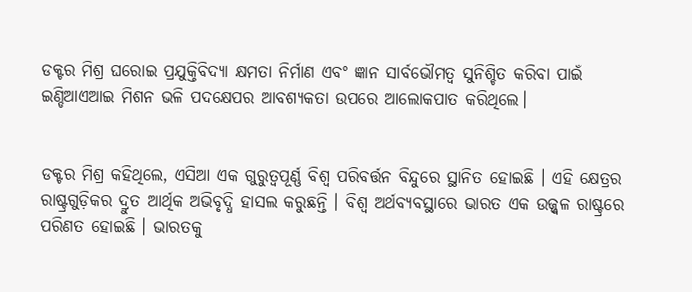ଡକ୍ଟର ମିଶ୍ର ଘରୋଇ ପ୍ରଯୁକ୍ତିବିଦ୍ୟା କ୍ଷମତା ନିର୍ମାଣ ଏବଂ ଜ୍ଞାନ ସାର୍ବଭୌମତ୍ୱ ସୁନିଶ୍ଚିତ କରିବା ପାଇଁ ଇଣ୍ଡିଆଏଆଇ ମିଶନ ଭଳି ପଦକ୍ଷେପର ଆବଶ୍ୟକତା ଉପରେ ଆଲୋକପାତ କରିଥିଲେ।


ଡକ୍ଟର ମିଶ୍ର କହିଥିଲେ, ଏସିଆ ଏକ ଗୁରୁତ୍ୱପୂର୍ଣ୍ଣ ବିଶ୍ୱ ପରିବର୍ତ୍ତନ ବିନ୍ଦୁରେ ସ୍ଥାନିତ ହୋଇଛି । ଏହି କ୍ଷେତ୍ରର ରାଷ୍ଟ୍ରଗୁଡ଼ିକର ଦ୍ରୁତ ଆର୍ଥିକ ଅଭିବୃଦ୍ଧି ହାସଲ କରୁଛନ୍ତି । ବିଶ୍ୱ ଅର୍ଥବ୍ୟବସ୍ଥାରେ ଭାରତ ଏକ ଉଜ୍ଜ୍ୱଳ ରାଷ୍ଟ୍ରରେ ପରିଣତ ହୋଇଛି । ଭାରତକୁ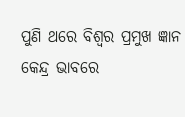ପୁଣି ଥରେ ବିଶ୍ୱର ପ୍ରମୁଖ ଜ୍ଞାନ କେନ୍ଦ୍ର ଭାବରେ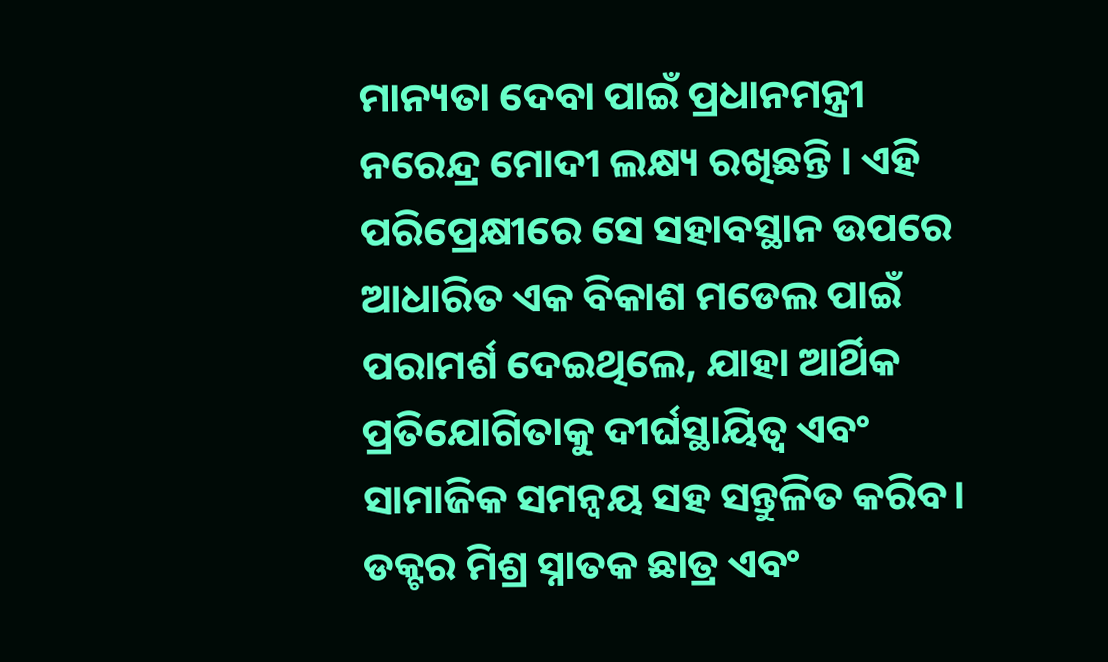ମାନ୍ୟତା ଦେବା ପାଇଁ ପ୍ରଧାନମନ୍ତ୍ରୀ ନରେନ୍ଦ୍ର ମୋଦୀ ଲକ୍ଷ୍ୟ ରଖିଛନ୍ତି । ଏହି ପରିପ୍ରେକ୍ଷୀରେ ସେ ସହାବସ୍ଥାନ ଉପରେ ଆଧାରିତ ଏକ ବିକାଶ ମଡେଲ ପାଇଁ ପରାମର୍ଶ ଦେଇଥିଲେ, ଯାହା ଆର୍ଥିକ ପ୍ରତିଯୋଗିତାକୁ ଦୀର୍ଘସ୍ଥାୟିତ୍ୱ ଏବଂ ସାମାଜିକ ସମନ୍ୱୟ ସହ ସନ୍ତୁଳିତ କରିବ।
ଡକ୍ଟର ମିଶ୍ର ସ୍ନାତକ ଛାତ୍ର ଏବଂ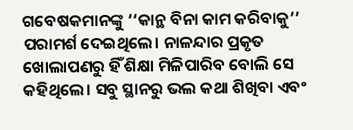ଗବେଷକମାନଙ୍କୁ ‘‘କାନ୍ଥ ବିନା କାମ କରିବାକୁ’’ ପରାମର୍ଶ ଦେଇଥିଲେ। ନାଳନ୍ଦାର ପ୍ରକୃତ ଖୋଲାପଣରୁ ହିଁ ଶିକ୍ଷା ମିଳିପାରିବ ବୋଲି ସେ କହିଥିଲେ। ସବୁ ସ୍ଥାନରୁ ଭଲ କଥା ଶିଖିବା ଏବଂ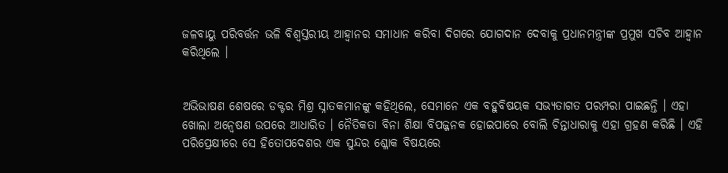ଜଳବାୟୁ ପରିବର୍ତ୍ତନ ଭଳି ବିଶ୍ୱସ୍ତରୀୟ ଆହ୍ୱାନର ସମାଧାନ କରିବା ଦିଗରେ ଯୋଗଦାନ ଦେବାକୁ ପ୍ରଧାନମନ୍ତ୍ରୀଙ୍କ ପ୍ରମୁଖ ସଚିବ ଆହ୍ୱାନ କରିଥିଲେ ।


ଅଭିଭାଷଣ ଶେଷରେ ଡକ୍ଟର ମିଶ୍ର ସ୍ନାତକମାନଙ୍କୁ କହିଥିଲେ, ସେମାନେ ଏକ ବହୁବିଷୟକ ସଭ୍ୟତାଗତ ପରମ୍ପରା ପାଇଛନ୍ତି । ଏହା ଖୋଲା ଅନ୍ୱେଷଣ ଉପରେ ଆଧାରିତ । ନୈତିକତା ବିନା ଶିକ୍ଷା ବିପଜ୍ଜନକ ହୋଇପାରେ ବୋଲି ଚିନ୍ତାଧାରାକୁ ଏହା ଗ୍ରହଣ କରିଛି । ଏହି ପରିପ୍ରେକ୍ଷୀରେ ସେ ହିତୋପଦେଶର ଏକ ସୁନ୍ଦର ଶ୍ଳୋକ ବିଷୟରେ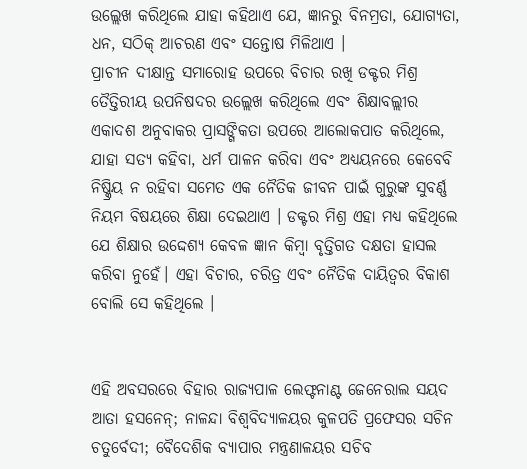ଉଲ୍ଲେଖ କରିଥିଲେ ଯାହା କହିଥାଏ ଯେ, ଜ୍ଞାନରୁ ବିନମ୍ରତା, ଯୋଗ୍ୟତା, ଧନ, ସଠିକ୍ ଆଚରଣ ଏବଂ ସନ୍ତୋଷ ମିଳିଥାଏ ।
ପ୍ରାଚୀନ ଦୀକ୍ଷାନ୍ତ ସମାରୋହ ଉପରେ ବିଚାର ରଖି ଡକ୍ଟର ମିଶ୍ର ତୈତ୍ତିରୀୟ ଉପନିଷଦର ଉଲ୍ଲେଖ କରିଥିଲେ ଏବଂ ଶିକ୍ଷାବଲ୍ଲୀର ଏକାଦଶ ଅନୁବାକର ପ୍ରାସଙ୍ଗିକତା ଉପରେ ଆଲୋକପାତ କରିଥିଲେ, ଯାହା ସତ୍ୟ କହିବା, ଧର୍ମ ପାଳନ କରିବା ଏବଂ ଅଧ୍ୟୟନରେ କେବେବି ନିଷ୍କ୍ରିୟ ନ ରହିବା ସମେତ ଏକ ନୈତିକ ଜୀବନ ପାଇଁ ଗୁରୁଙ୍କ ସୁବର୍ଣ୍ଣ ନିୟମ ବିଷୟରେ ଶିକ୍ଷା ଦେଇଥାଏ । ଡକ୍ଟର ମିଶ୍ର ଏହା ମଧ୍ୟ କହିଥିଲେ ଯେ ଶିକ୍ଷାର ଉଦ୍ଦେଶ୍ୟ କେବଳ ଜ୍ଞାନ କିମ୍ବା ବୃତ୍ତିଗତ ଦକ୍ଷତା ହାସଲ କରିବା ନୁହେଁ। ଏହା ବିଚାର, ଚରିତ୍ର ଏବଂ ନୈତିକ ଦାୟିତ୍ୱର ବିକାଶ ବୋଲି ସେ କହିଥିଲେ ।


ଏହି ଅବସରରେ ବିହାର ରାଜ୍ୟପାଳ ଲେଫ୍ଟନାଣ୍ଟ ଜେନେରାଲ ସୟଦ ଆତା ହସନେନ୍; ନାଳନ୍ଦା ବିଶ୍ୱବିଦ୍ୟାଳୟର କୁଳପତି ପ୍ରଫେସର ସଚିନ ଚତୁର୍ବେଦୀ; ବୈଦେଶିକ ବ୍ୟାପାର ମନ୍ତ୍ରଣାଳୟର ସଚିବ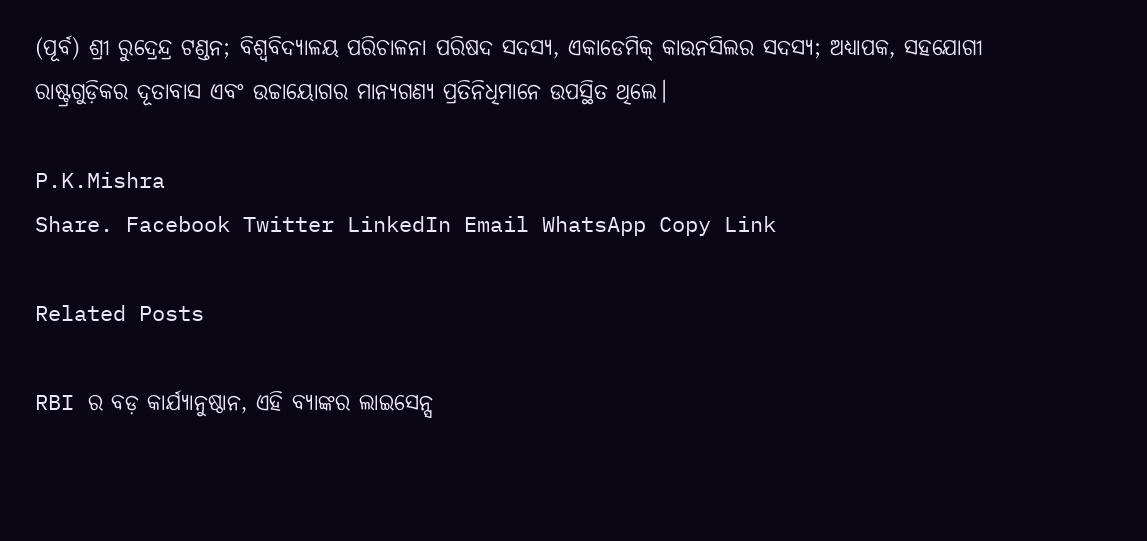(ପୂର୍ବ) ଶ୍ରୀ ରୁଦ୍ରେନ୍ଦ୍ର ଟଣ୍ଡନ; ବିଶ୍ୱବିଦ୍ୟାଳୟ ପରିଚାଳନା ପରିଷଦ ସଦସ୍ୟ, ଏକାଡେମିକ୍ କାଉନସିଲର ସଦସ୍ୟ; ଅଧ୍ୟାପକ, ସହଯୋଗୀ ରାଷ୍ଟ୍ରଗୁଡ଼ିକର ଦୂତାବାସ ଏବଂ ଉଚ୍ଚାୟୋଗର ମାନ୍ୟଗଣ୍ୟ ପ୍ରତିନିଧିମାନେ ଉପସ୍ଥିତ ଥିଲେ।

P.K.Mishra
Share. Facebook Twitter LinkedIn Email WhatsApp Copy Link

Related Posts

RBI ର ବଡ଼ କାର୍ଯ୍ୟାନୁଷ୍ଠାନ, ଏହି ବ୍ୟାଙ୍କର ଲାଇସେନ୍ସ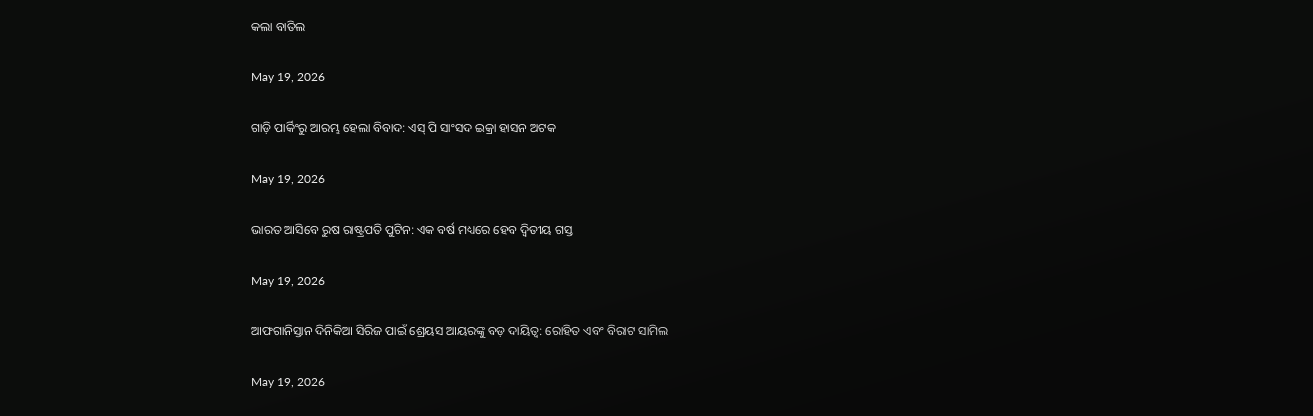କଲା ବାତିଲ

May 19, 2026

ଗାଡ଼ି ପାର୍କିଂରୁ ଆରମ୍ଭ ହେଲା ବିବାଦ: ଏସ୍ ପି ସାଂସଦ ଇକ୍ରା ହାସନ ଅଟକ

May 19, 2026

ଭାରତ ଆସିବେ ରୁଷ ରାଷ୍ଟ୍ରପତି ପୁଟିନ: ଏକ ବର୍ଷ ମଧ୍ୟରେ ହେବ ଦ୍ୱିତୀୟ ଗସ୍ତ

May 19, 2026

ଆଫଗାନିସ୍ତାନ ଦିନିକିଆ ସିରିଜ ପାଇଁ ଶ୍ରେୟସ ଆୟରଙ୍କୁ ବଡ଼ ଦାୟିତ୍ୱ: ରୋହିତ ଏବଂ ବିରାଟ ସାମିଲ

May 19, 2026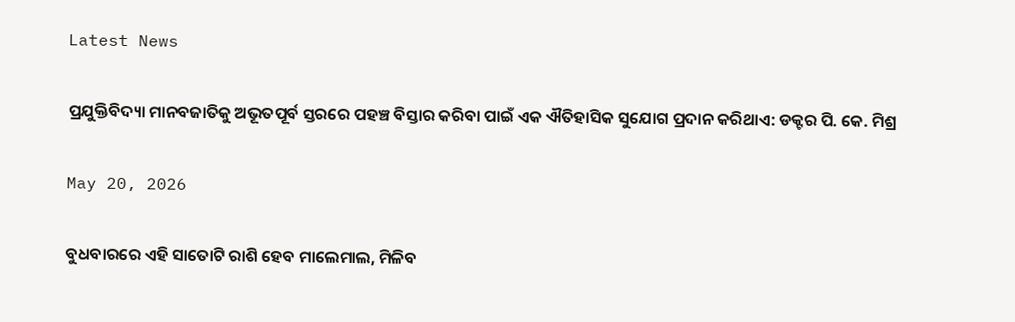Latest News

ପ୍ରଯୁକ୍ତିବିଦ୍ୟା ମାନବଜାତିକୁ ଅଭୂତପୂର୍ବ ସ୍ତରରେ ପହଞ୍ଚ ବିସ୍ତାର କରିବା ପାଇଁ ଏକ ଐତିହାସିକ ସୁଯୋଗ ପ୍ରଦାନ କରିଥାଏ: ଡକ୍ଟର ପି. କେ. ମିଶ୍ର

May 20, 2026

ବୁଧବାରରେ ଏହି ସାତୋଟି ରାଶି ହେବ ମାଲେମାଲ, ମିଳିବ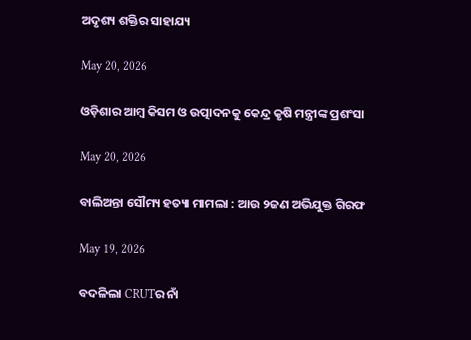ଅଦୃଶ୍ୟ ଶକ୍ତିର ସାହାଯ୍ୟ

May 20, 2026

ଓଡ଼ିଶାର ଆମ୍ବ କିସମ ଓ ଉତ୍ପାଦନକୁ କେନ୍ଦ୍ର କୃଷି ମନ୍ତ୍ରୀଙ୍କ ପ୍ରଶଂସା

May 20, 2026

ବାଲିଅନ୍ତା ସୌମ୍ୟ ହତ୍ୟା ମାମଲା : ଆଉ ୨ଜଣ ଅଭିଯୁକ୍ତ ଗିରଫ

May 19, 2026

ବଦଳିଲା CRUTର ନାଁ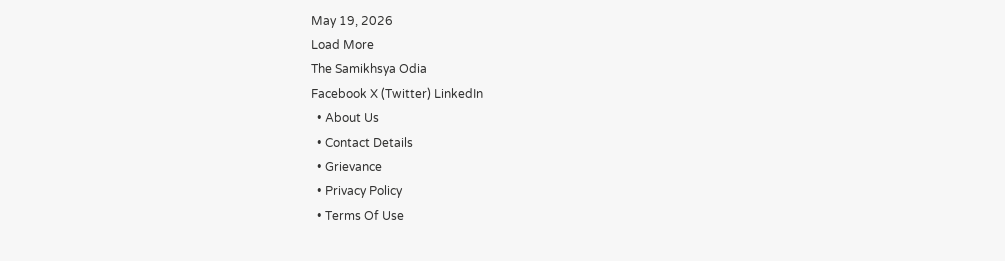May 19, 2026
Load More
The Samikhsya Odia
Facebook X (Twitter) LinkedIn
  • About Us
  • Contact Details
  • Grievance
  • Privacy Policy
  • Terms Of Use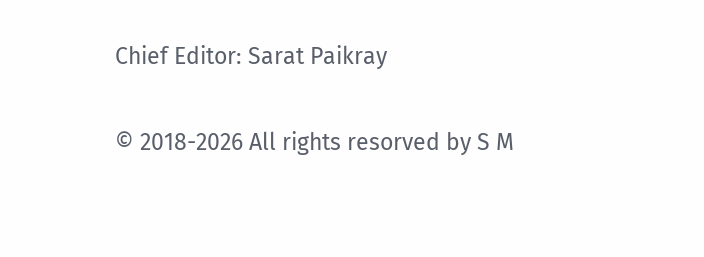Chief Editor: Sarat Paikray

© 2018-2026 All rights resorved by S M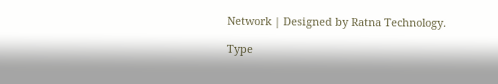Network | Designed by Ratna Technology.

Type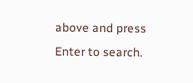above and press Enter to search.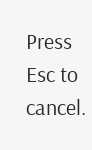Press Esc to cancel.